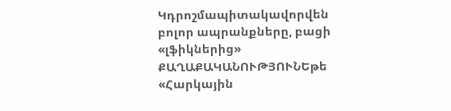Կդրոշմապիտակավորվեն բոլոր ապրանքները, բացի «լֆիկներից»
ՔԱՂԱՔԱԿԱՆՈՒԹՅՈՒՆԵթե «Հարկային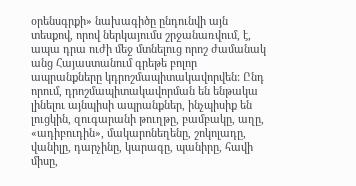օրենսգրքի» նախագիծը ընդունվի այն տեսքով, որով ներկայումս շրջանառվում, է, ապա դրա ուժի մեջ մտնելուց որոշ ժամանակ անց Հայաստանում գրեթե բոլոր ապրանքները կդրոշմապիտակավորվեն: Ընդ որում, դրոշմապիտակավորման են ենթակա լինելու այնպիսի ապրանքներ, ինչպիսիք են լուցկին, զուգարանի թուղթը, բամբակը, աղը, «ադիբուդին», մակարոնեղենը, շոկոլադը, վանիլը, դարչինը, կարագը, պանիրը, հավի միսը,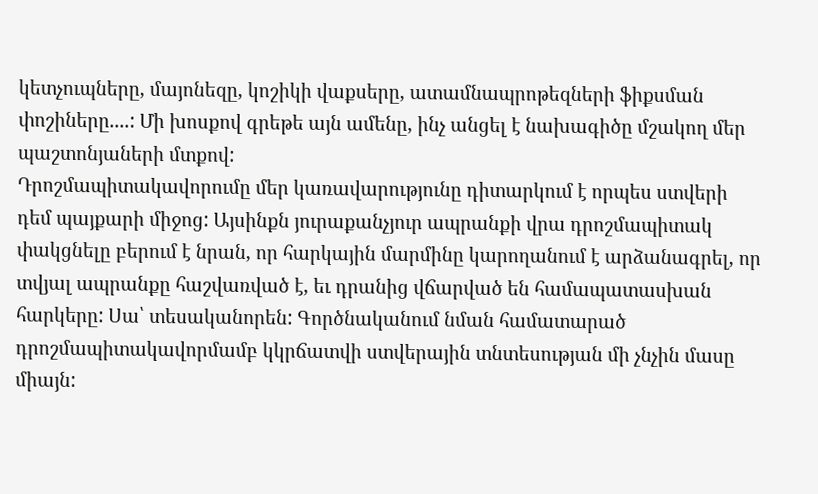կետչուպները, մայոնեզը, կոշիկի վաքսերը, ատամնապրոթեզների ֆիքսման փոշիները....: Մի խոսքով գրեթե այն ամենը, ինչ անցել է նախագիծը մշակող մեր պաշտոնյաների մտքով:
Դրոշմապիտակավորումը մեր կառավարությունը դիտարկում է որպես ստվերի դեմ պայքարի միջոց: Այսինքն յուրաքանչյուր ապրանքի վրա դրոշմապիտակ փակցնելը բերում է նրան, որ հարկային մարմինը կարողանում է արձանագրել, որ տվյալ ապրանքը հաշվառված է, եւ դրանից վճարված են համապատասխան հարկերը: Սա՝ տեսականորեն: Գործնականում նման համատարած դրոշմապիտակավորմամբ կկրճատվի ստվերային տնտեսության մի չնչին մասը միայն: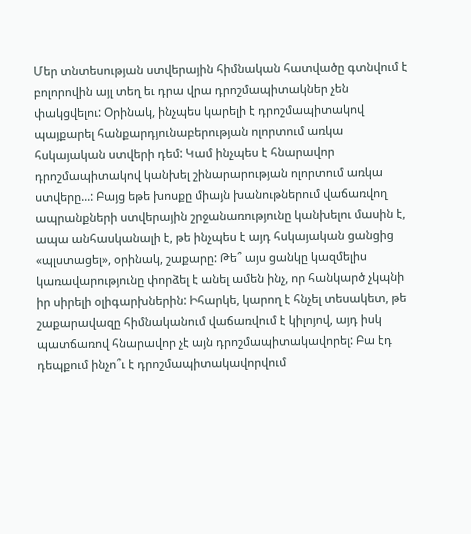Մեր տնտեսության ստվերային հիմնական հատվածը գտնվում է բոլորովին այլ տեղ եւ դրա վրա դրոշմապիտակներ չեն փակցվելու: Օրինակ, ինչպես կարելի է դրոշմապիտակով պայքարել հանքարդյունաբերության ոլորտում առկա հսկայական ստվերի դեմ: Կամ ինչպես է հնարավոր դրոշմապիտակով կանխել շինարարության ոլորտում առկա ստվերը...: Բայց եթե խոսքը միայն խանութներում վաճառվող ապրանքների ստվերային շրջանառությունը կանխելու մասին է, ապա անհասկանալի է, թե ինչպես է այդ հսկայական ցանցից «պլստացել», օրինակ, շաքարը: Թե՞ այս ցանկը կազմելիս կառավարությունը փորձել է անել ամեն ինչ, որ հանկարծ չկպնի իր սիրելի օլիգարխներին: Իհարկե, կարող է հնչել տեսակետ, թե շաքարավազը հիմնականում վաճառվում է կիլոյով, այդ իսկ պատճառով հնարավոր չէ այն դրոշմապիտակավորել: Բա էդ դեպքում ինչո՞ւ է դրոշմապիտակավորվում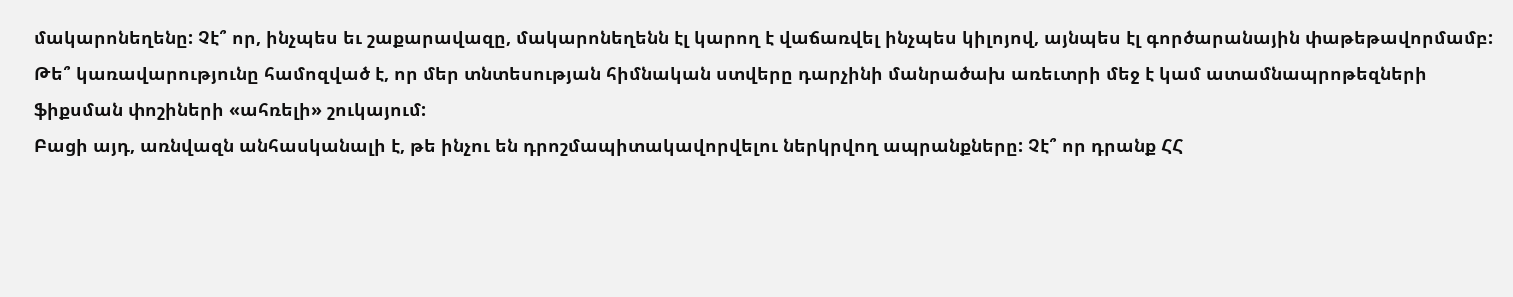մակարոնեղենը: Չէ՞ որ, ինչպես եւ շաքարավազը, մակարոնեղենն էլ կարող է վաճառվել ինչպես կիլոյով, այնպես էլ գործարանային փաթեթավորմամբ: Թե՞ կառավարությունը համոզված է, որ մեր տնտեսության հիմնական ստվերը դարչինի մանրածախ առեւտրի մեջ է կամ ատամնապրոթեզների ֆիքսման փոշիների «ահռելի» շուկայում:
Բացի այդ, առնվազն անհասկանալի է, թե ինչու են դրոշմապիտակավորվելու ներկրվող ապրանքները: Չէ՞ որ դրանք ՀՀ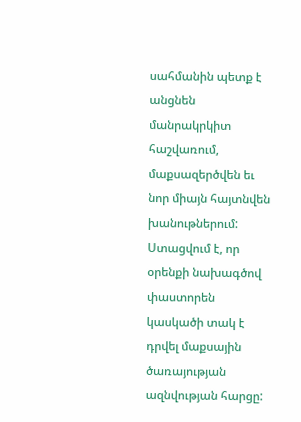սահմանին պետք է անցնեն մանրակրկիտ հաշվառում, մաքսազերծվեն եւ նոր միայն հայտնվեն խանութներում: Ստացվում է, որ օրենքի նախագծով փաստորեն կասկածի տակ է դրվել մաքսային ծառայության ազնվության հարցը: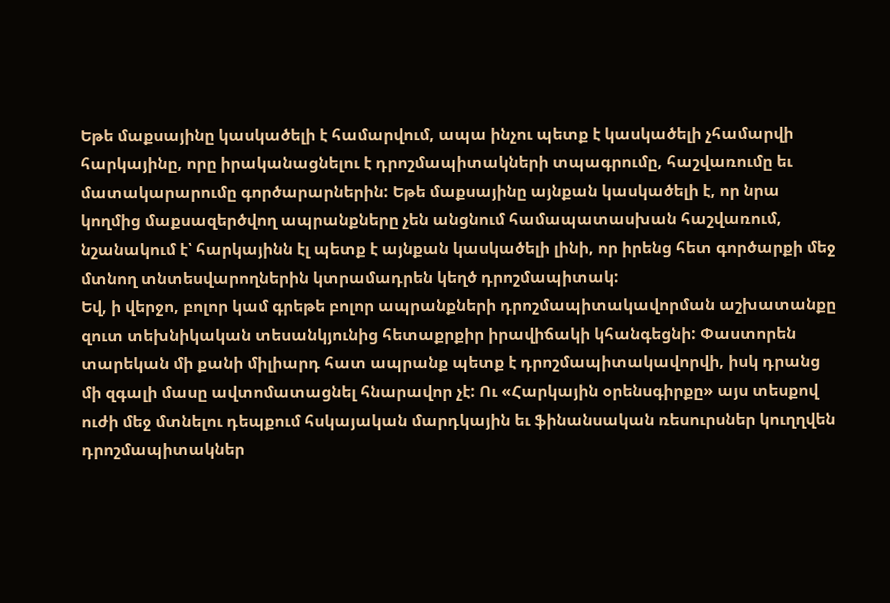Եթե մաքսայինը կասկածելի է համարվում, ապա ինչու պետք է կասկածելի չհամարվի հարկայինը, որը իրականացնելու է դրոշմապիտակների տպագրումը, հաշվառումը եւ մատակարարումը գործարարներին: Եթե մաքսայինը այնքան կասկածելի է, որ նրա կողմից մաքսազերծվող ապրանքները չեն անցնում համապատասխան հաշվառում, նշանակում է՝ հարկայինն էլ պետք է այնքան կասկածելի լինի, որ իրենց հետ գործարքի մեջ մտնող տնտեսվարողներին կտրամադրեն կեղծ դրոշմապիտակ:
Եվ, ի վերջո, բոլոր կամ գրեթե բոլոր ապրանքների դրոշմապիտակավորման աշխատանքը զուտ տեխնիկական տեսանկյունից հետաքրքիր իրավիճակի կհանգեցնի: Փաստորեն տարեկան մի քանի միլիարդ հատ ապրանք պետք է դրոշմապիտակավորվի, իսկ դրանց մի զգալի մասը ավտոմատացնել հնարավոր չէ: Ու «Հարկային օրենսգիրքը» այս տեսքով ուժի մեջ մտնելու դեպքում հսկայական մարդկային եւ ֆինանսական ռեսուրսներ կուղղվեն դրոշմապիտակներ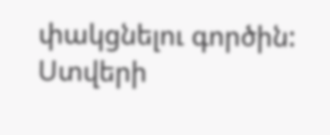փակցնելու գործին:
Ստվերի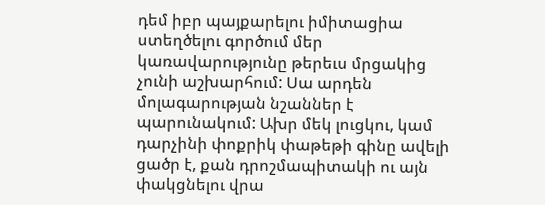դեմ իբր պայքարելու իմիտացիա ստեղծելու գործում մեր կառավարությունը թերեւս մրցակից չունի աշխարհում: Սա արդեն մոլագարության նշաններ է պարունակում: Ախր մեկ լուցկու, կամ դարչինի փոքրիկ փաթեթի գինը ավելի ցածր է, քան դրոշմապիտակի ու այն փակցնելու վրա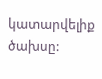կատարվելիք ծախսը: